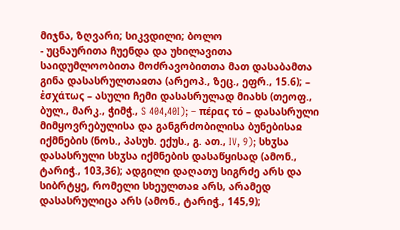მიჯნა, ზღვარი; სიკვდილი; ბოლო
- უცნაურითა ჩუენდა და უხილავითა საიდუმლოობითა მოძრავობითთა მათ დასაბამთა გინა დასასრულთაჲთა (არეოპ., ზეც., ეფრ., 15.6); – ἐσχάτως – ასული ჩემი დასასრულად მიახს (თეოფ., ბულ., მარკ., ჭიმჭ., S 404,40I); – πέρας τό – დასასრული მიმყოვრებულისა და განგრძობილისა ბუნებისაჲ იქმნების (ნოს., პასუხ. ექუს., გ. ათ., IV, 9); სხჳსა დასასრული სხჳსა იქმნების დასაწყისად (ამონ., ტარიჭ., 103,36); ადგილი დაღათუ სიგრძე არს და სიბრტყე, რომელი სხეულთაჲ არს, არამედ დასასრულიცა არს (ამონ., ტარიჭ., 145,9);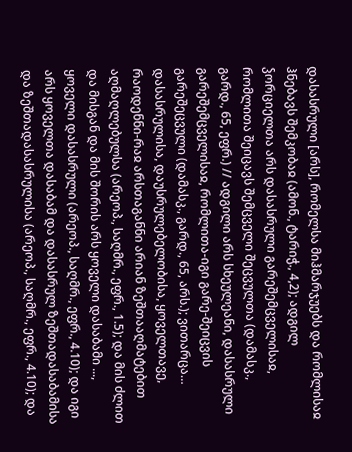დასასრული [არს], რომელსა მიჰმარჯუებს და რომლისაჲ ჰნებავს შემკობაჲ (ამონ., ტარიჭ., 4,2); ადგილ ჴორციელთა არს დასასრული გარეშემცველისაჲ, რომლითა შეიცავს შემცველი შეცვულთა (დამასკ., გარდ., 65, ეფრ.) // ადგილი არს სხეულეანი, დასასრული გარეშემცველისაჲ, რომლითა-იგი გარე-შეიცვის გარეშეცვული (დამასკ., გარდ., 65, არს.); ვითარცა… დასასრულისა, დაუსრულებელობისა, ყოველთავე, რაოდენნი-რაჲ არსთაგანნი არიან ზეშთააღმატებით აღმაღლებულსა (არეოპ., საღმრ., ეფრ., 1.5); და მის ძლით და მისგან და მის შორის არს ყოველი დასაბამი ..., ყოველი დასასრული (არეოპ., საღმრ., ეფრ., 4.10); და იგი არს ყოველთა დასაბამ და დასასრულ ზეშთადასაბამისა და ზეშთადასასრულისა (არეოპ., საღმრ., ეფრ., 4.10); და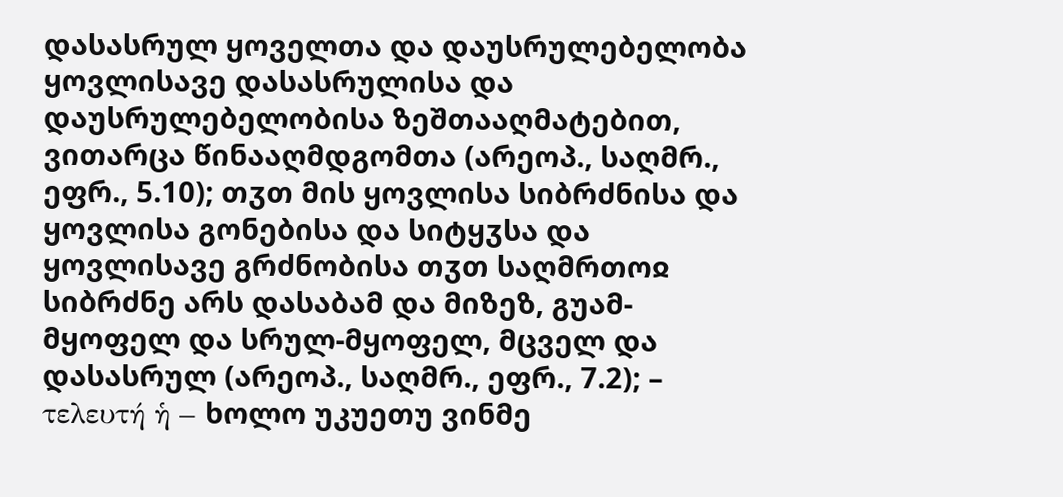დასასრულ ყოველთა და დაუსრულებელობა ყოვლისავე დასასრულისა და დაუსრულებელობისა ზეშთააღმატებით, ვითარცა წინააღმდგომთა (არეოპ., საღმრ., ეფრ., 5.10); თჳთ მის ყოვლისა სიბრძნისა და ყოვლისა გონებისა და სიტყჳსა და ყოვლისავე გრძნობისა თჳთ საღმრთოჲ სიბრძნე არს დასაბამ და მიზეზ, გუამ-მყოფელ და სრულ-მყოფელ, მცველ და დასასრულ (არეოპ., საღმრ., ეფრ., 7.2); – τελευτή ἡ – ხოლო უკუეთუ ვინმე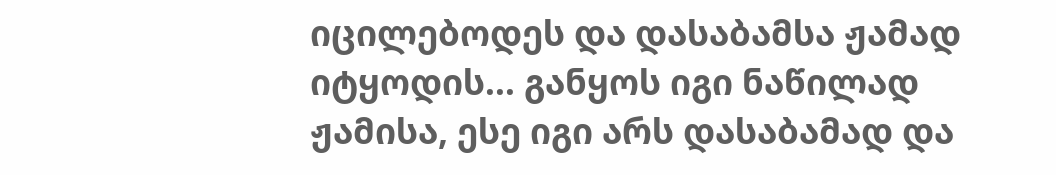იცილებოდეს და დასაბამსა ჟამად იტყოდის... განყოს იგი ნაწილად ჟამისა, ესე იგი არს დასაბამად და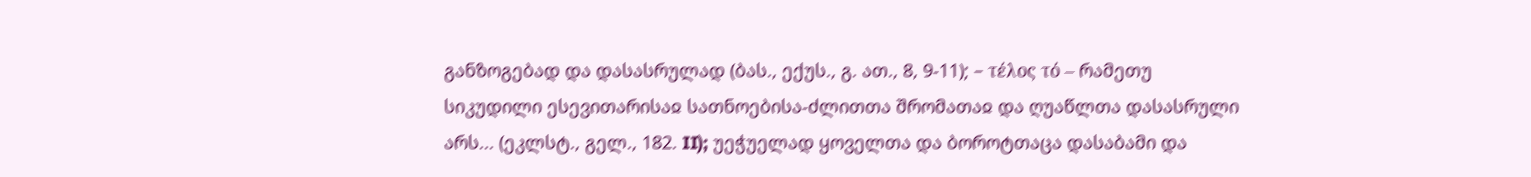განზოგებად და დასასრულად (ბას., ექუს., გ. ათ., 8, 9-11); – τέλος τό – რამეთუ სიკუდილი ესევითარისაჲ სათნოებისა-ძლითთა შრომათაჲ და ღუაწლთა დასასრული არს... (ეკლსტ., გელ., 182. II); უეჭუელად ყოველთა და ბოროტთაცა დასაბამი და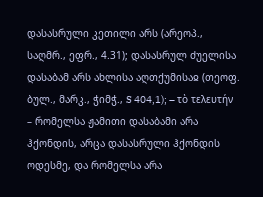დასასრული კეთილი არს (არეოპ., საღმრ., ეფრ., 4.31); დასასრულ ძუელისა დასაბამ არს ახლისა აღთქუმისაჲ (თეოფ. ბულ., მარკ., ჭიმჭ., S 404,1); – τὸ τελευτήν – რომელსა ჟამითი დასაბამი არა ჰქონდის, არცა დასასრული ჰქონდის ოდესმე, და რომელსა არა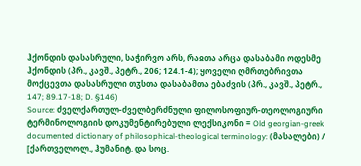ჰქონდის დასასრული, საჭირვო არს, რაჲთა არცა დასაბამი ოდესმე ჰქონდის (პრ., კავშ., პეტრ., 206; 124.1-4); ყოველი ღმრთებრივთა მოქცევთა დასასრული თჳსთა დასაბამთა ებაძვის (პრ., კავშ., პეტრ., 147; 89.17-18; D. §146)
Source: ძველქართულ-ძველბერძნული ფილოსოფიურ-თეოლოგიური ტერმინოლოგიის დოკუმენტირებული ლექსიკონი = Old georgian-greek documented dictionary of philosophical-theological terminology: (მასალები) / [ქართველოლ., ჰუმანიტ. და სოც.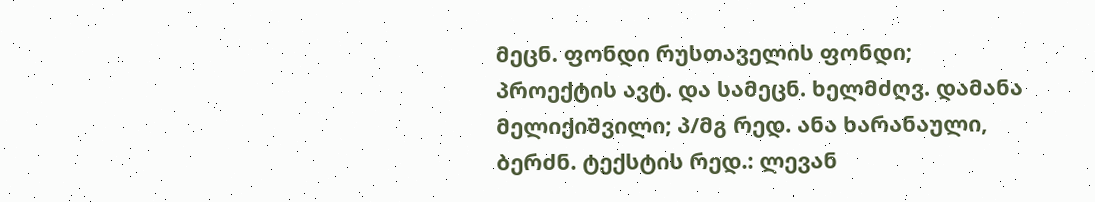მეცნ. ფონდი რუსთაველის ფონდი; პროექტის ავტ. და სამეცნ. ხელმძღვ. დამანა მელიქიშვილი; პ/მგ რედ. ანა ხარანაული, ბერძნ. ტექსტის რედ.: ლევან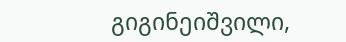გიგინეიშვილი,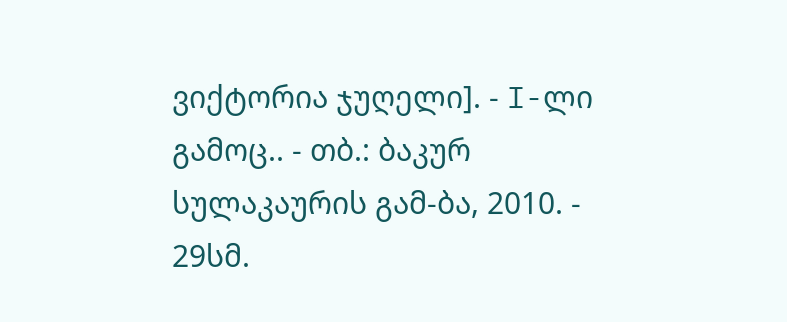ვიქტორია ჯუღელი]. - I-ლი გამოც.. - თბ.: ბაკურ სულაკაურის გამ-ბა, 2010. - 29სმ.